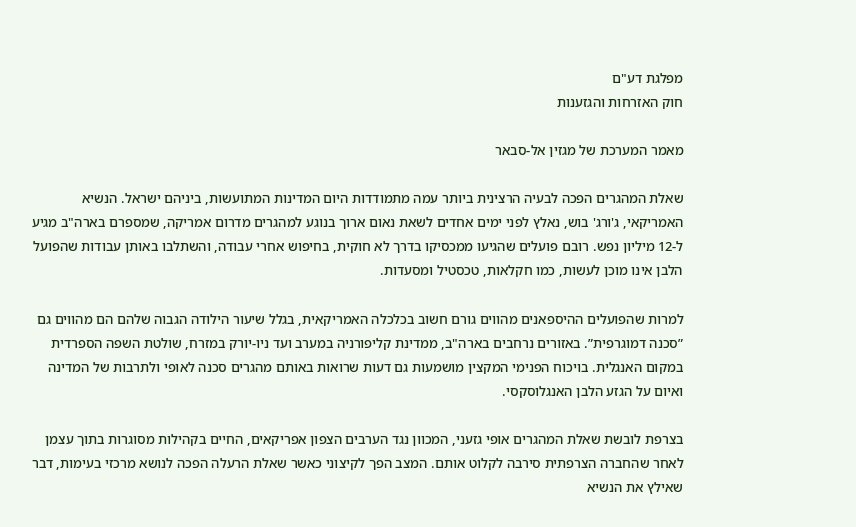מפלגת דע"ם
חוק האזרחות והגזענות

מאמר המערכת של מגזין אל-סבאר

שאלת המהגרים הפכה לבעיה הרצינית ביותר עמה מתמודדות היום המדינות המתועשות, ביניהם ישראל. הנשיא האמריקאי, ג'ורג' בוש, נאלץ לפני ימים אחדים לשאת נאום ארוך בנוגע למהגרים מדרום אמריקה, שמספרם בארה"ב מגיע ל-12 מיליון נפש. רובם פועלים שהגיעו ממכסיקו בדרך לא חוקית, בחיפוש אחרי עבודה, והשתלבו באותן עבודות שהפועל הלבן אינו מוכן לעשות, כמו חקלאות, טכסטיל ומסעדות.

למרות שהפועלים ההיספאנים מהווים גורם חשוב בכלכלה האמריקאית, בגלל שיעור הילודה הגבוה שלהם הם מהווים גם ”סכנה דמוגרפית”. באזורים נרחבים בארה"ב, ממדינת קליפורניה במערב ועד ניו-יורק במזרח, שולטת השפה הספרדית במקום האנגלית. בויכוח הפנימי המקצין מושמעות גם דעות שרואות באותם מהגרים סכנה לאופי ולתרבות של המדינה ואיום על הגזע הלבן האנגלוסקסי.

בצרפת לובשת שאלת המהגרים אופי גזעני, המכוון נגד הערבים הצפון אפריקאים, החיים בקהילות מסוגרות בתוך עצמן לאחר שהחברה הצרפתית סירבה לקלוט אותם. המצב הפך לקיצוני כאשר שאלת הרעלה הפכה לנושא מרכזי בעימות, דבר שאילץ את הנשיא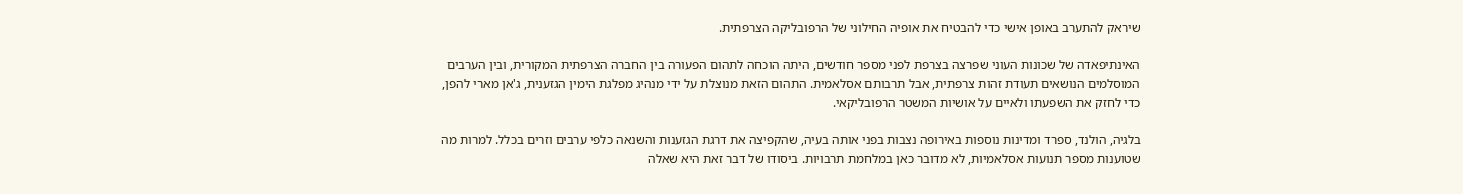שיראק להתערב באופן אישי כדי להבטיח את אופיה החילוני של הרפובליקה הצרפתית.

האינתיפאדה של שכונות העוני שפרצה בצרפת לפני מספר חודשים, היתה הוכחה לתהום הפעורה בין החברה הצרפתית המקורית, ובין הערבים המוסלמים הנושאים תעודת זהות צרפתית, אבל תרבותם אסלאמית. התהום הזאת מנוצלת על ידי מנהיג מפלגת הימין הגזענית, ג'אן מארי להפן, כדי לחזק את השפעתו ולאיים על אושיות המשטר הרפובליקאי.

בלגיה, הולנד, ספרד ומדינות נוספות באירופה נצבות בפני אותה בעיה, שהקפיצה את דרגת הגזענות והשנאה כלפי ערבים וזרים בכלל. למרות מה שטוענות מספר תנועות אסלאמיות, לא מדובר כאן במלחמת תרבויות. ביסודו של דבר זאת היא שאלה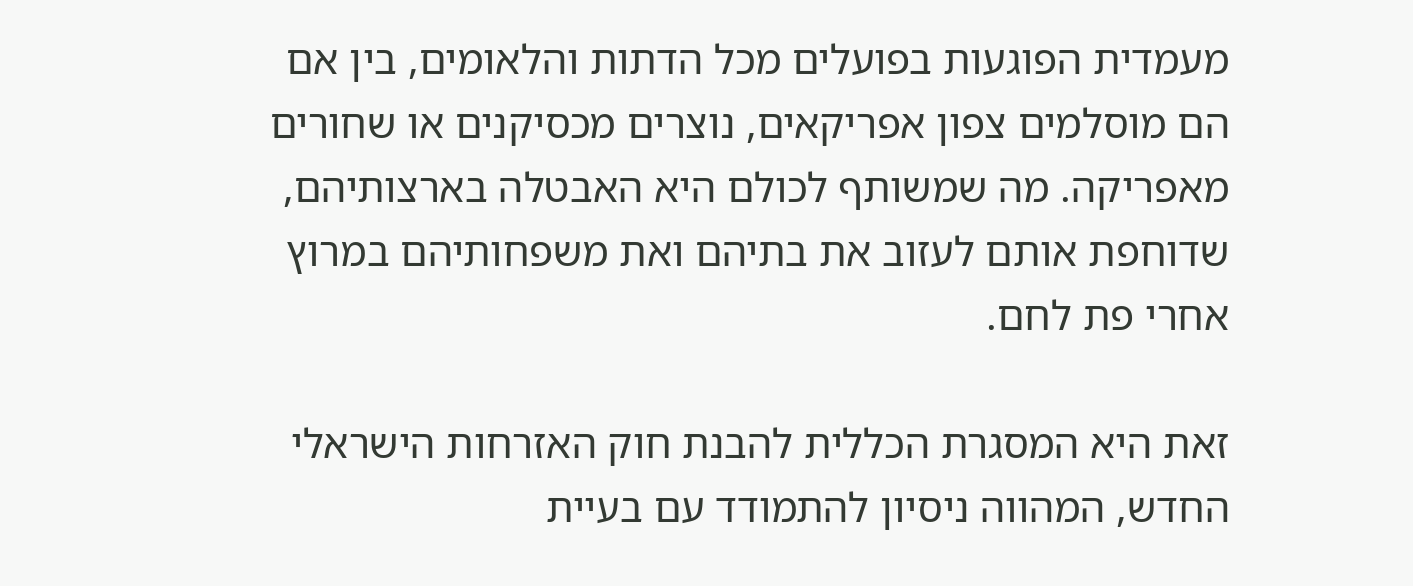מעמדית הפוגעות בפועלים מכל הדתות והלאומים, בין אם הם מוסלמים צפון אפריקאים, נוצרים מכסיקנים או שחורים מאפריקה. מה שמשותף לכולם היא האבטלה בארצותיהם, שדוחפת אותם לעזוב את בתיהם ואת משפחותיהם במרוץ אחרי פת לחם.

זאת היא המסגרת הכללית להבנת חוק האזרחות הישראלי החדש, המהווה ניסיון להתמודד עם בעיית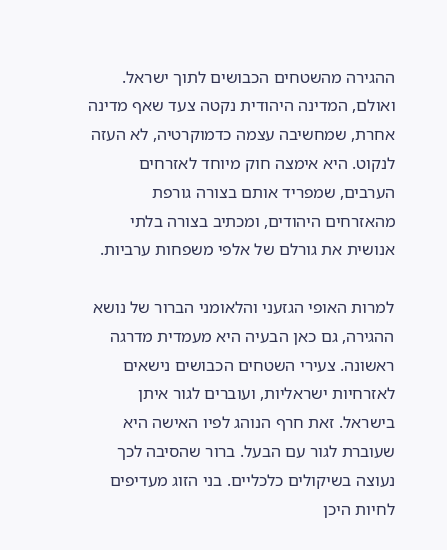ההגירה מהשטחים הכבושים לתוך ישראל. ואולם, המדינה היהודית נקטה צעד שאף מדינה אחרת, שמחשיבה עצמה כדמוקרטיה, לא העזה לנקוט. היא אימצה חוק מיוחד לאזרחים הערבים, שמפריד אותם בצורה גורפת מהאזרחים היהודים, ומכתיב בצורה בלתי אנושית את גורלם של אלפי משפחות ערביות.

למרות האופי הגזעני והלאומני הברור של נושא ההגירה, גם כאן הבעיה היא מעמדית מדרגה ראשונה. צעירי השטחים הכבושים נישאים לאזרחיות ישראליות, ועוברים לגור איתן בישראל. זאת חרף הנוהג לפיו האישה היא שעוברת לגור עם הבעל. ברור שהסיבה לכך נעוצה בשיקולים כלכליים. בני הזוג מעדיפים לחיות היכן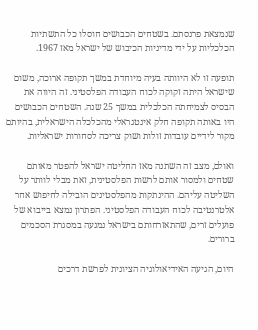שנמצאת פרנסתם. בשטחים הכבושים חוסלו כל התשתיות הכלכליות על ידי מדיניות הכיבוש של ישראל מאז 1967.

תופעה זו לא היוותה בעיה מיוחדת במשך תקופה ארוכה, משום שישראל היתה זקוקה לכוח העבודה הפלסטיני. זה היווה את הבסיס לצמיחתה הכלכלית במשך 25 שנה. השטחים הכבושים היו באותה תקופה חלק אינטגראלי מהכלכלה הישראלית, בהיותם מקור לידיים עובדות זולות ושוק צריכה לסחורות ישראליות.

ואולם, מצב זה השתנה מאז החליטה ישראל להפטר מאותם שטחים ולמסור אותם לרשות הפלסטינית, זאת מבלי לוותר על השליטה עליהם. ההינתקות מהפלסטינים הובילה לחיפוש אחר אלטרנטיבה לכוח העבודה הפלסטיני. הפתרון נמצא בייבוא של פועלים זרים, שהתאזרחותם בישראל נמנעה במסגרת הסכמים ברורים.

היום, הגיעה האידיאולוגיה הציונית לפרשת דרכים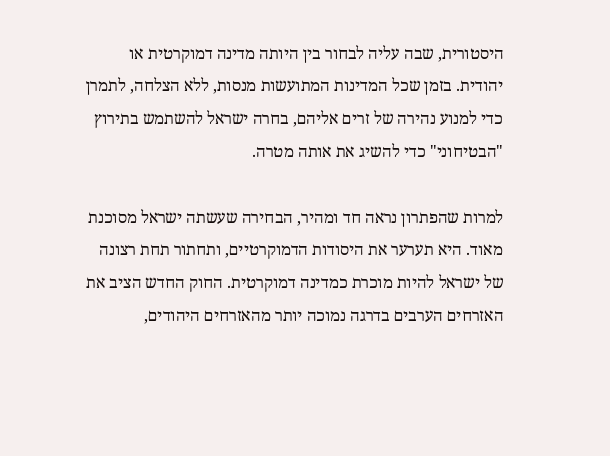היסטורית, שבה עליה לבחור בין היותה מדינה דמוקרטית או יהודית. בזמן שכל המדינות המתועשות מנסות, ללא הצלחה, לתמרן כדי למנוע נהירה של זרים אליהם, בחרה ישראל להשתמש בתירוץ "הבטיחוני" כדי להשיג את אותה מטרה.

למרות שהפתרון נראה חד ומהיר, הבחירה שעשתה ישראל מסוכנת מאוד. היא תערער את היסודות הדמוקרטיים, ותחתור תחת רצונה של ישראל להיות מוכרת כמדינה דמוקרטית. החוק החדש הציב את האזרחים הערבים בדרגה נמוכה יותר מהאזרחים היהודים,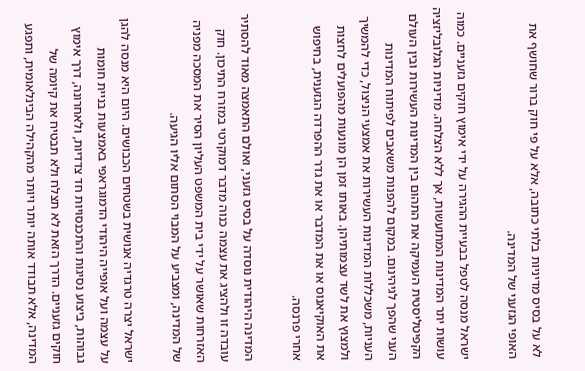לא על בסיס מדיניות בלתי כתובה, אלא על פי חוק ברור שחושף את האופי הגזעני של המדינה.

ישראל מנסה לטפל בבעיית ההגירה על ידי אימוץ חוקים גזעניים. כמוה עושות יתר המדינות המתועשות, אך ללא הצלחה. מדיניות הגלובליזציה הקפיטליסטית העמיקה את התהום בין המדינות העשירות ובין העולם העני שהפך לגיהינום. במקום להפנות משאבים לפיתוח המדינות העניות, משכללות המדינות העשירות את אמצעי הניצול, כדי להמשיך ולמצוץ את לשד עצמותיהן. באותו זמן הן מונעות מהפועלים לחצות את האוקיאנוס או את המדבר או את גדר ההפרדה הגזענית, בחיפוש אחרי פרנסה.

המדינה היהודית נוסדה על בסיס גזעני, ואולם התאמצה מאוד להסתיר עובדה זו ולהציג את עצמה כנוה מדבר דמוקרטי במזרח התיכון. חוק האזרחות שאושר על ידי בית המשפט העליון הסיר את המסכה מפניה של המדינה, ומצביע על המבוי הסתום אליו הגיעה.

ישראל יצרה טרגדיה אנושית בשטחים הכבושים. היום היא מנסה להגן על עצמה ועל אופייה היהודי הדמוגראפי באמצעות בניית חומות גבוהות, ביצוע נסיגות והתכנסויות חד צדדיות, ולאחרונה, דרך אימוץ חוקים גזעניים. הדרך הזאת לא תצלח ולא תבטיח את קיומה של המדינה, אלא תבודד אותה יותר ויותר מהקהילה הבינלאומית, ותפגע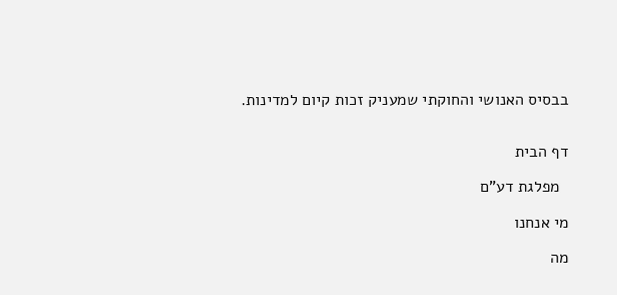בבסיס האנושי והחוקתי שמעניק זכות קיום למדינות.


דף הבית

  מפלגת דע"ם

מי אנחנו

מה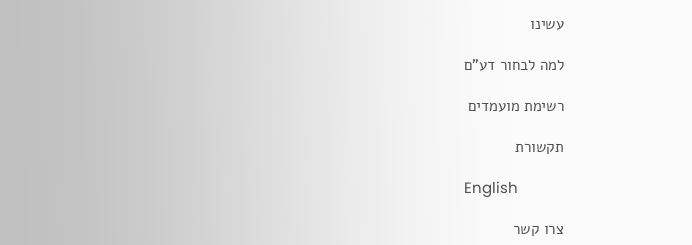עשינו

למה לבחור דע"ם

רשימת מועמדים

תקשורת

English

צרו קשר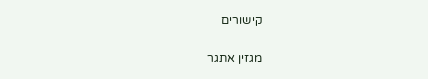קישורים

מגזין אתגר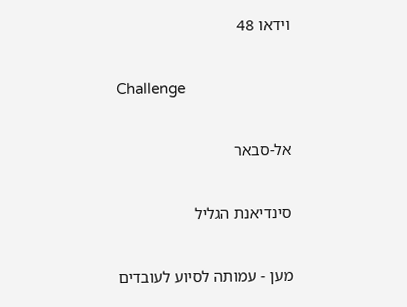וידאו 48

Challenge

אל-סבאר

סינדיאנת הגליל

מען - עמותה לסיוע לעובדים